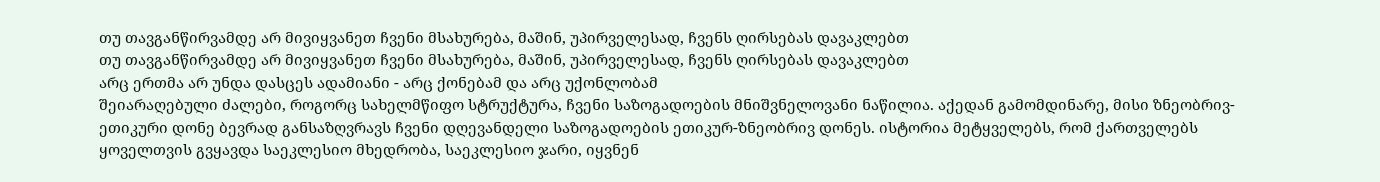თუ თავგანწირვამდე არ მივიყვანეთ ჩვენი მსახურება, მაშინ, უპირველესად, ჩვენს ღირსებას დავაკლებთ
თუ თავგანწირვამდე არ მივიყვანეთ ჩვენი მსახურება, მაშინ, უპირველესად, ჩვენს ღირსებას დავაკლებთ
არც ერთმა არ უნდა დასცეს ადამიანი - არც ქონებამ და არც უქონლობამ
შეიარაღებული ძალები, როგორც სახელმწიფო სტრუქტურა, ჩვენი საზოგადოების მნიშვნელოვანი ნაწილია. აქედან გამომდინარე, მისი ზნეობრივ-ეთიკური დონე ბევრად განსაზღვრავს ჩვენი დღევანდელი საზოგადოების ეთიკურ-ზნეობრივ დონეს. ისტორია მეტყველებს, რომ ქართველებს ყოველთვის გვყავდა საეკლესიო მხედრობა, საეკლესიო ჯარი, იყვნენ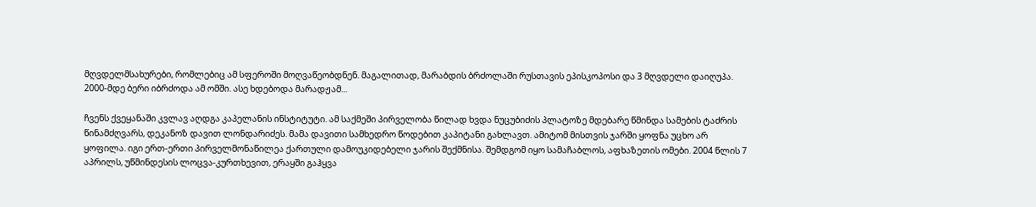მღვდელმსახურები, რომლებიც ამ სფეროში მოღვაწეობდნენ. მაგალითად, მარაბდის ბრძოლაში რუსთავის ეპისკოპოსი და 3 მღვდელი დაიღუპა. 2000-მდე ბერი იბრძოდა ამ ომში. ასე ხდებოდა მარადჟამ...

ჩვენს ქვეყანაში კვლავ აღდგა კაპელანის ინსტიტუტი. ამ საქმეში პირველობა წილად ხვდა ნუცუბიძის პლატოზე მდებარე წმინდა სამების ტაძრის წინამძღვარს, დეკანოზ დავით ლონდარიძეს. მამა დავითი სამხედრო წოდებით კაპიტანი გახლავთ. ამიტომ მისთვის ჯარში ყოფნა უცხო არ ყოფილა. იგი ერთ-ერთი პირველმონაწილეა ქართული დამოუკიდებელი ჯარის შექმნისა. შემდგომ იყო სამაჩაბლოს, აფხაზეთის ომები. 2004 წლის 7 აპრილს, უწმინდესის ლოცვა-კურთხევით, ერაყში გაჰყვა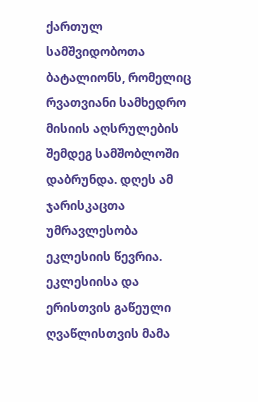ქართულ სამშვიდობოთა ბატალიონს, რომელიც რვათვიანი სამხედრო მისიის აღსრულების შემდეგ სამშობლოში დაბრუნდა. დღეს ამ ჯარისკაცთა უმრავლესობა ეკლესიის წევრია. ეკლესიისა და ერისთვის გაწეული ღვაწლისთვის მამა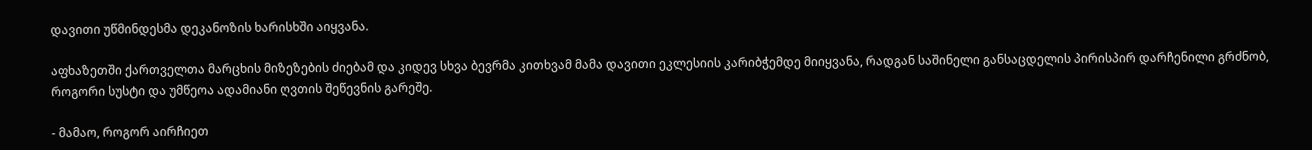დავითი უწმინდესმა დეკანოზის ხარისხში აიყვანა.

აფხაზეთში ქართველთა მარცხის მიზეზების ძიებამ და კიდევ სხვა ბევრმა კითხვამ მამა დავითი ეკლესიის კარიბჭემდე მიიყვანა, რადგან საშინელი განსაცდელის პირისპირ დარჩენილი გრძნობ, როგორი სუსტი და უმწეოა ადამიანი ღვთის შეწევნის გარეშე.

- მამაო, როგორ აირჩიეთ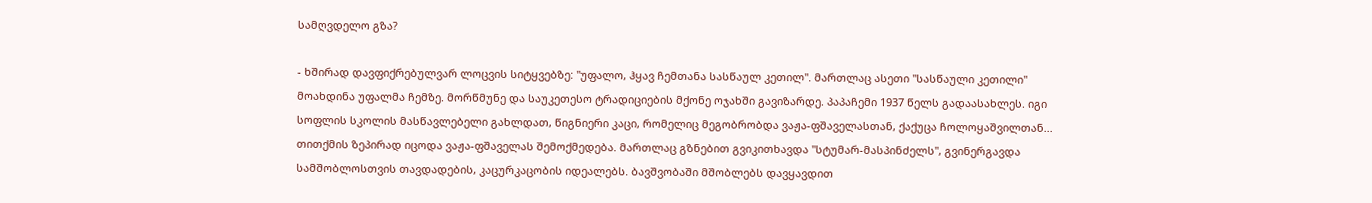სამღვდელო გზა?

- ხშირად დავფიქრებულვარ ლოცვის სიტყვებზე: "უფალო, ჰყავ ჩემთანა სასწაულ კეთილ". მართლაც ასეთი "სასწაული კეთილი" მოახდინა უფალმა ჩემზე. მორწმუნე და საუკეთესო ტრადიციების მქონე ოჯახში გავიზარდე. პაპაჩემი 1937 წელს გადაასახლეს. იგი სოფლის სკოლის მასწავლებელი გახლდათ, წიგნიერი კაცი, რომელიც მეგობრობდა ვაჟა-ფშაველასთან, ქაქუცა ჩოლოყაშვილთან... თითქმის ზეპირად იცოდა ვაჟა-ფშაველას შემოქმედება. მართლაც გზნებით გვიკითხავდა "სტუმარ-მასპინძელს", გვინერგავდა სამშობლოსთვის თავდადების, კაცურკაცობის იდეალებს. ბავშვობაში მშობლებს დავყავდით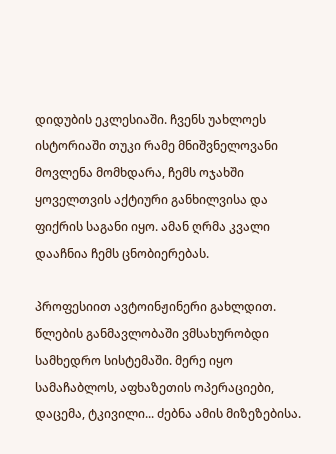დიდუბის ეკლესიაში. ჩვენს უახლოეს ისტორიაში თუკი რამე მნიშვნელოვანი მოვლენა მომხდარა, ჩემს ოჯახში ყოველთვის აქტიური განხილვისა და ფიქრის საგანი იყო. ამან ღრმა კვალი დააჩნია ჩემს ცნობიერებას.

პროფესიით ავტოინჟინერი გახლდით. წლების განმავლობაში ვმსახურობდი სამხედრო სისტემაში. მერე იყო სამაჩაბლოს, აფხაზეთის ოპერაციები, დაცემა, ტკივილი... ძებნა ამის მიზეზებისა.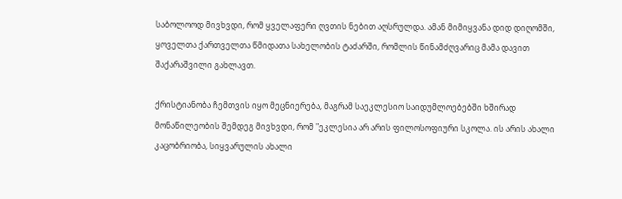საბოლოოდ მივხვდი, რომ ყველაფერი ღვთის ნებით აღსრულდა. ამან მიმიყვანა დიდ დიღომში, ყოველთა ქართველთა წმიდათა სახელობის ტაძარში, რომლის წინამძღვარიც მამა დავით შაქარაშვილი გახლავთ.

ქრისტიანობა ჩემთვის იყო მეცნიერება, მაგრამ საეკლესიო საიდუმლოებებში ხშირად მონაწილეობის შემდეგ მივხვდი, რომ "ეკლესია არ არის ფილოსოფიური სკოლა. ის არის ახალი კაცობრიობა, სიყვარულის ახალი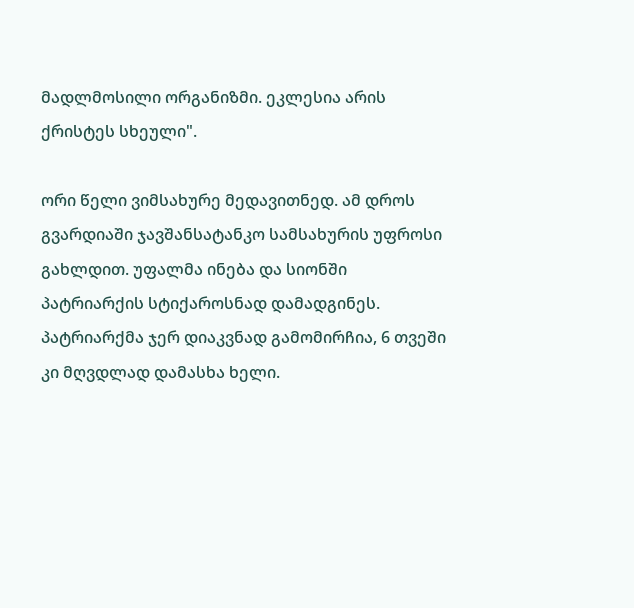მადლმოსილი ორგანიზმი. ეკლესია არის ქრისტეს სხეული".

ორი წელი ვიმსახურე მედავითნედ. ამ დროს გვარდიაში ჯავშანსატანკო სამსახურის უფროსი გახლდით. უფალმა ინება და სიონში პატრიარქის სტიქაროსნად დამადგინეს. პატრიარქმა ჯერ დიაკვნად გამომირჩია, 6 თვეში კი მღვდლად დამასხა ხელი.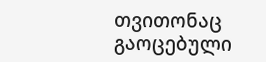თვითონაც გაოცებული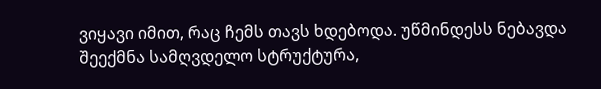ვიყავი იმით, რაც ჩემს თავს ხდებოდა. უწმინდესს ნებავდა შეექმნა სამღვდელო სტრუქტურა,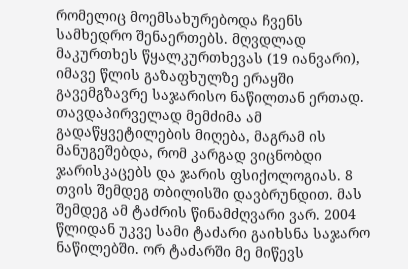რომელიც მოემსახურებოდა ჩვენს სამხედრო შენაერთებს. მღვდლად მაკურთხეს წყალკურთხევას (19 იანვარი), იმავე წლის გაზაფხულზე ერაყში გავემგზავრე საჯარისო ნაწილთან ერთად. თავდაპირველად მემძიმა ამ გადაწყვეტილების მიღება, მაგრამ ის მანუგეშებდა, რომ კარგად ვიცნობდი ჯარისკაცებს და ჯარის ფსიქოლოგიას. 8 თვის შემდეგ თბილისში დავბრუნდით. მას შემდეგ ამ ტაძრის წინამძღვარი ვარ. 2004 წლიდან უკვე სამი ტაძარი გაიხსნა საჯარო ნაწილებში. ორ ტაძარში მე მიწევს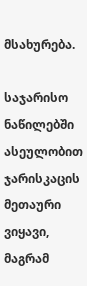მსახურება.

საჯარისო ნაწილებში ასეულობით ჯარისკაცის მეთაური ვიყავი, მაგრამ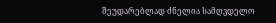შეუდარებლად ძნელია სამღვდელო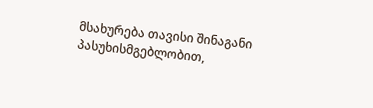მსახურება თავისი შინაგანი პასუხისმგებლობით,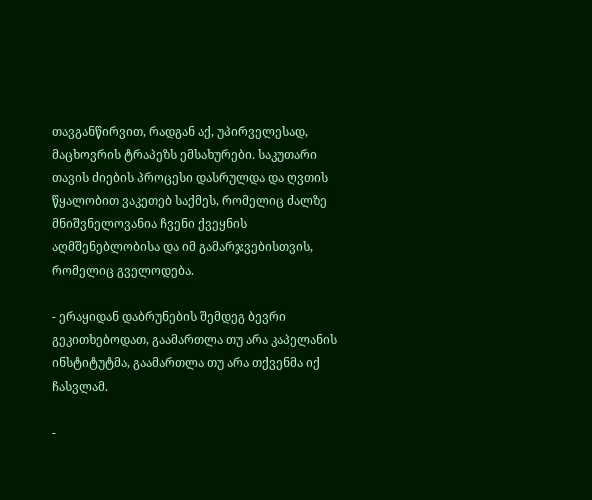თავგანწირვით, რადგან აქ, უპირველესად, მაცხოვრის ტრაპეზს ემსახურები. საკუთარი თავის ძიების პროცესი დასრულდა და ღვთის წყალობით ვაკეთებ საქმეს, რომელიც ძალზე მნიშვნელოვანია ჩვენი ქვეყნის აღმშენებლობისა და იმ გამარჯვებისთვის, რომელიც გველოდება.

- ერაყიდან დაბრუნების შემდეგ ბევრი გეკითხებოდათ, გაამართლა თუ არა კაპელანის ინსტიტუტმა, გაამართლა თუ არა თქვენმა იქ ჩასვლამ.

-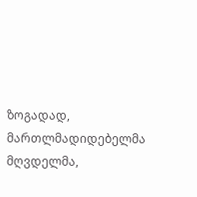ზოგადად, მართლმადიდებელმა მღვდელმა,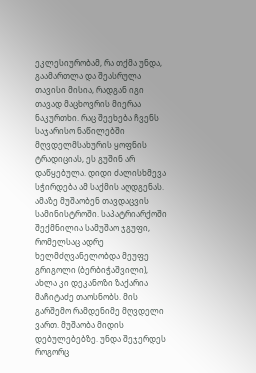ეკლესიურობამ, რა თქმა უნდა, გაამართლა და შეასრულა თავისი მისია, რადგან იგი თავად მაცხოვრის მიერაა ნაკურთხი. რაც შეეხება ჩვენს საჯარისო ნაწილებში მღვდელმსახურის ყოფნის ტრადიციას, ეს გუშინ არ დაწყებულა. დიდი ძალისხმევა სჭირდება ამ საქმის აღდგენას. ამაზე მუშაობენ თავდაცვის სამინისტროში. საპატრიარქოში შექმნილია სამუშაო ჯგუფი, რომელსაც ადრე ხელმძღვანელობდა მეუფე გრიგოლი (ბერბიჭაშვილი), ახლა კი დეკანოზი ზაქარია მაჩიტაძე თაოსნობს. მის გარშემო რამდენიმე მღვდელი ვართ. მუშაობა მიდის დებულებებზე. უნდა შეჯერდეს როგორც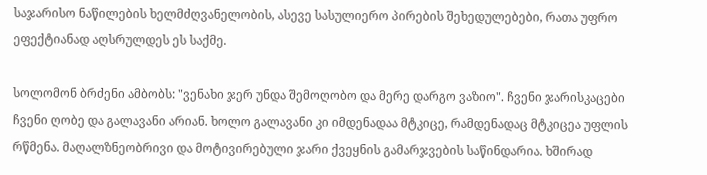საჯარისო ნაწილების ხელმძღვანელობის, ასევე სასულიერო პირების შეხედულებები, რათა უფრო ეფექტიანად აღსრულდეს ეს საქმე.

სოლომონ ბრძენი ამბობს: "ვენახი ჯერ უნდა შემოღობო და მერე დარგო ვაზიო". ჩვენი ჯარისკაცები ჩვენი ღობე და გალავანი არიან. ხოლო გალავანი კი იმდენადაა მტკიცე, რამდენადაც მტკიცეა უფლის რწმენა. მაღალზნეობრივი და მოტივირებული ჯარი ქვეყნის გამარჯვების საწინდარია. ხშირად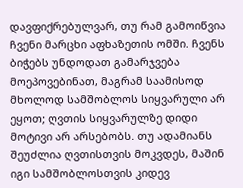დავფიქრებულვარ, თუ რამ გამოიწვია ჩვენი მარცხი აფხაზეთის ომში. ჩვენს ბიჭებს უნდოდათ გამარჯვება მოეპოვებინათ, მაგრამ საამისოდ მხოლოდ სამშობლოს სიყვარული არ ეყოთ; ღვთის სიყვარულზე დიდი მოტივი არ არსებობს. თუ ადამიანს შეუძლია ღვთისთვის მოკვდეს, მაშინ იგი სამშობლოსთვის კიდევ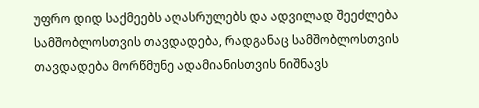უფრო დიდ საქმეებს აღასრულებს და ადვილად შეეძლება სამშობლოსთვის თავდადება, რადგანაც სამშობლოსთვის თავდადება მორწმუნე ადამიანისთვის ნიშნავს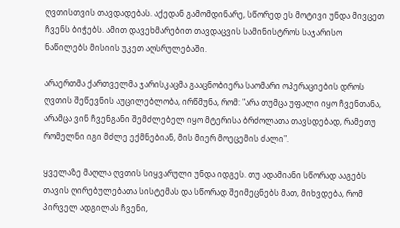ღვთისთვის თავდადებას. აქედან გამომდინარე, სწორედ ეს მოტივი უნდა მივცეთ ჩვენს ბიჭებს. ამით დავეხმარებით თავდაცვის სამინისტროს საჯარისო ნაწილებს მისიის უკეთ აღსრულებაში.

არაერთმა ქართველმა ჯარისკაცმა გააცნობიერა საომარი ოპერაციების დროს ღვთის შეწევნის აუცილებლობა, ირწმუნა, რომ: "არა თუმცა უფალი იყო ჩვენთანა, არამცა ვინ ჩვენგანი შემძლებელ იყო მტერისა ბრძოლათა თავსდებად, რამეთუ რომელნი იგი მძლე ექმნებიან, მის მიერ მოეცემის ძალი".

ყველაზე მაღლა ღვთის სიყვარული უნდა იდგეს. თუ ადამიანი სწორად ააგებს თავის ღირებულებათა სისტემას და სწორად შეიმეცნებს მათ, მიხვდება, რომ პირველ ადგილას ჩვენი,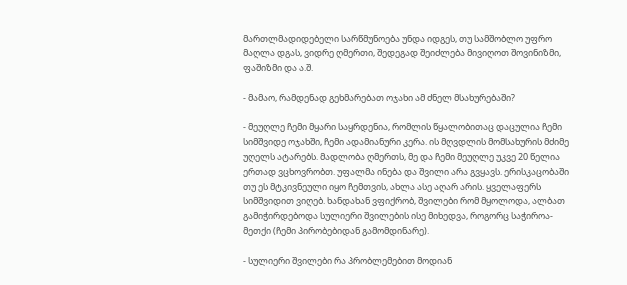მართლმადიდებელი სარწმუნოება უნდა იდგეს, თუ სამშობლო უფრო მაღლა დგას, ვიდრე ღმერთი, შედეგად შეიძლება მივიღოთ შოვინიზმი, ფაშიზმი და ა.შ.

- მამაო, რამდენად გეხმარებათ ოჯახი ამ ძნელ მსახურებაში?

- მეუღლე ჩემი მყარი საყრდენია, რომლის წყალობითაც დაცულია ჩემი სიმშვიდე ოჯახში, ჩემი ადამიანური კერა. ის მღვდლის მომსახურის მძიმე უღელს ატარებს. მადლობა ღმერთს, მე და ჩემი მეუღლე უკვე 20 წელია ერთად ვცხოვრობთ. უფალმა ინება და შვილი არა გვყავს. ერისკაცობაში თუ ეს მტკივნეული იყო ჩემთვის, ახლა ასე აღარ არის. ყველაფერს სიმშვიდით ვიღებ. ხანდახან ვფიქრობ, შვილები რომ მყოლოდა, ალბათ გამიჭირდებოდა სულიერი შვილების ისე მიხედვა, როგორც საჭიროა-მეთქი (ჩემი პირობებიდან გამომდინარე).

- სულიერი შვილები რა პრობლემებით მოდიან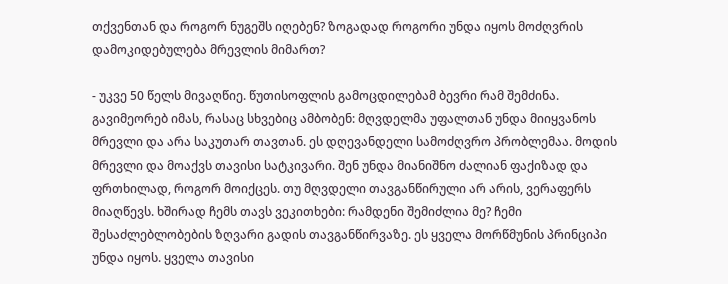თქვენთან და როგორ ნუგეშს იღებენ? ზოგადად როგორი უნდა იყოს მოძღვრის დამოკიდებულება მრევლის მიმართ?

- უკვე 50 წელს მივაღწიე. წუთისოფლის გამოცდილებამ ბევრი რამ შემძინა. გავიმეორებ იმას, რასაც სხვებიც ამბობენ: მღვდელმა უფალთან უნდა მიიყვანოს მრევლი და არა საკუთარ თავთან. ეს დღევანდელი სამოძღვრო პრობლემაა. მოდის მრევლი და მოაქვს თავისი სატკივარი. შენ უნდა მიანიშნო ძალიან ფაქიზად და ფრთხილად, როგორ მოიქცეს. თუ მღვდელი თავგანწირული არ არის, ვერაფერს მიაღწევს. ხშირად ჩემს თავს ვეკითხები: რამდენი შემიძლია მე? ჩემი შესაძლებლობების ზღვარი გადის თავგანწირვაზე. ეს ყველა მორწმუნის პრინციპი უნდა იყოს. ყველა თავისი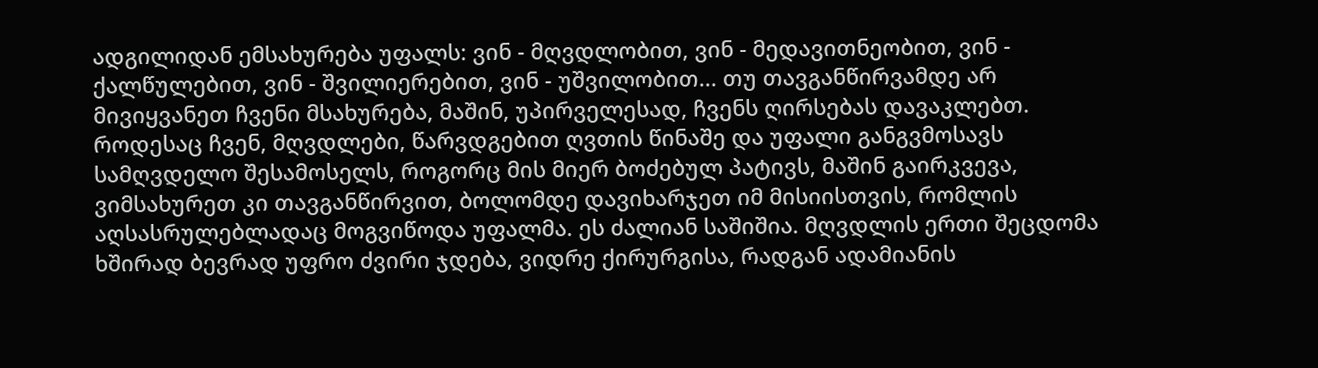ადგილიდან ემსახურება უფალს: ვინ - მღვდლობით, ვინ - მედავითნეობით, ვინ - ქალწულებით, ვინ - შვილიერებით, ვინ - უშვილობით... თუ თავგანწირვამდე არ მივიყვანეთ ჩვენი მსახურება, მაშინ, უპირველესად, ჩვენს ღირსებას დავაკლებთ. როდესაც ჩვენ, მღვდლები, წარვდგებით ღვთის წინაშე და უფალი განგვმოსავს სამღვდელო შესამოსელს, როგორც მის მიერ ბოძებულ პატივს, მაშინ გაირკვევა, ვიმსახურეთ კი თავგანწირვით, ბოლომდე დავიხარჯეთ იმ მისიისთვის, რომლის აღსასრულებლადაც მოგვიწოდა უფალმა. ეს ძალიან საშიშია. მღვდლის ერთი შეცდომა ხშირად ბევრად უფრო ძვირი ჯდება, ვიდრე ქირურგისა, რადგან ადამიანის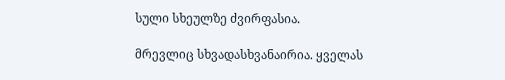სული სხეულზე ძვირფასია.

მრევლიც სხვადასხვანაირია. ყველას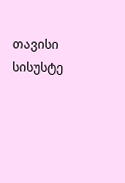თავისი სისუსტე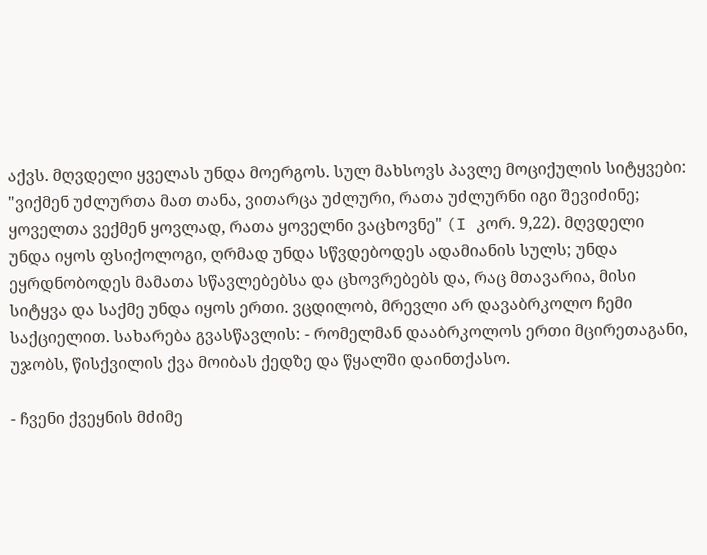აქვს. მღვდელი ყველას უნდა მოერგოს. სულ მახსოვს პავლე მოციქულის სიტყვები: "ვიქმენ უძლურთა მათ თანა, ვითარცა უძლური, რათა უძლურნი იგი შევიძინე; ყოველთა ვექმენ ყოვლად, რათა ყოველნი ვაცხოვნე" (I კორ. 9,22). მღვდელი უნდა იყოს ფსიქოლოგი, ღრმად უნდა სწვდებოდეს ადამიანის სულს; უნდა ეყრდნობოდეს მამათა სწავლებებსა და ცხოვრებებს და, რაც მთავარია, მისი სიტყვა და საქმე უნდა იყოს ერთი. ვცდილობ, მრევლი არ დავაბრკოლო ჩემი საქციელით. სახარება გვასწავლის: - რომელმან დააბრკოლოს ერთი მცირეთაგანი, უჯობს, წისქვილის ქვა მოიბას ქედზე და წყალში დაინთქასო.

- ჩვენი ქვეყნის მძიმე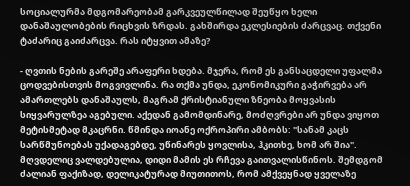სოციალურმა მდგომარეობამ გარკვეულწილად შეუწყო ხელი დანაშაულობების რიცხვის ზრდას. გახშირდა ეკლესიების ძარცვაც. თქვენი ტაძარიც გაიძარცვა. რას იტყვით ამაზე?

- ღვთის ნების გარეშე არაფერი ხდება. მჯერა, რომ ეს განსაცდელი უფალმა ცოდვებისთვის მოგვივლინა. რა თქმა უნდა, ეკონომიკური გაჭირვება არ ამართლებს დანაშაულს, მაგრამ ქრისტიანული ზნეობა მოყვასის სიყვარულზეა აგებული. აქედან გამომდინარე, მოძღვრები არ უნდა ვიყოთ მეტისმეტად მკაცრნი. წმინდა იოანე ოქროპირი ამბობს: "სანამ კაცს სარწმუნოებას უქადაგებდე, უწინარეს ყოვლისა, ჰკითხე, ხომ არ შია". მღვდელიც ვალდებულია, დიდი მამის ეს რჩევა გაითვალისწინოს. შემდგომ ძალიან ფაქიზად, დელიკატურად მიუთითოს, რომ ამქვეყნად ყველაზე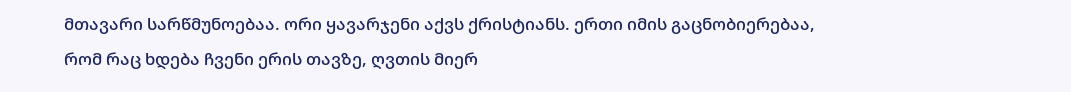მთავარი სარწმუნოებაა. ორი ყავარჯენი აქვს ქრისტიანს. ერთი იმის გაცნობიერებაა, რომ რაც ხდება ჩვენი ერის თავზე, ღვთის მიერ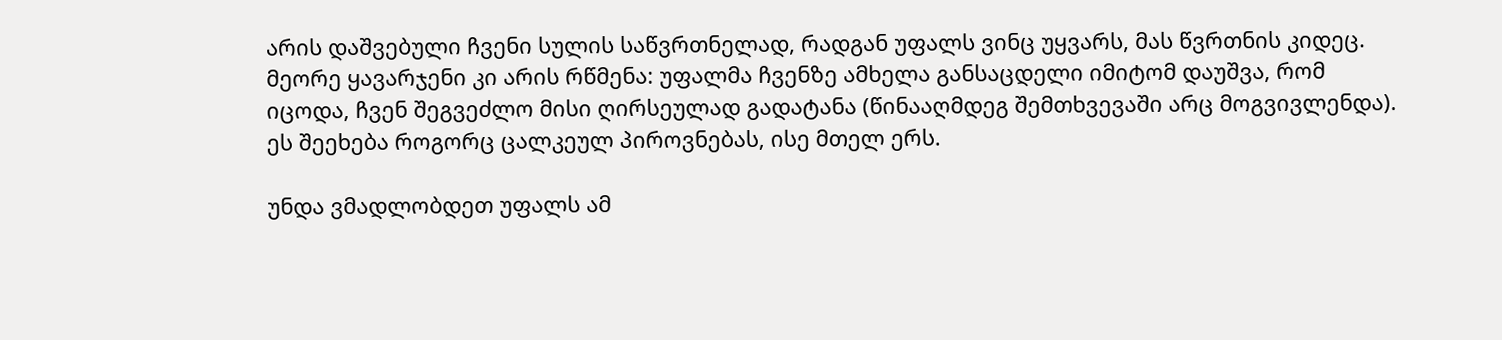არის დაშვებული ჩვენი სულის საწვრთნელად, რადგან უფალს ვინც უყვარს, მას წვრთნის კიდეც. მეორე ყავარჯენი კი არის რწმენა: უფალმა ჩვენზე ამხელა განსაცდელი იმიტომ დაუშვა, რომ იცოდა, ჩვენ შეგვეძლო მისი ღირსეულად გადატანა (წინააღმდეგ შემთხვევაში არც მოგვივლენდა). ეს შეეხება როგორც ცალკეულ პიროვნებას, ისე მთელ ერს.

უნდა ვმადლობდეთ უფალს ამ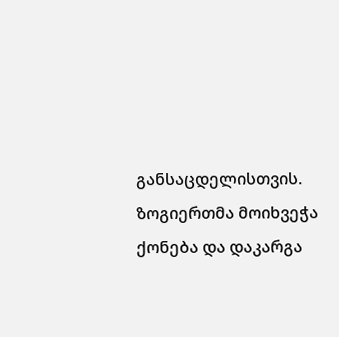განსაცდელისთვის. ზოგიერთმა მოიხვეჭა ქონება და დაკარგა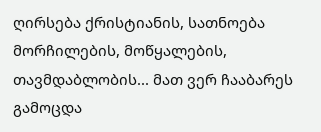ღირსება ქრისტიანის, სათნოება მორჩილების, მოწყალების, თავმდაბლობის... მათ ვერ ჩააბარეს გამოცდა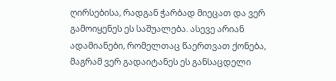ღირსებისა, რადგან ჭარბად მიეცათ და ვერ გამოიყენეს ეს საშუალება. ასევე არიან ადამიანები, რომელთაც წაერთვათ ქონება, მაგრამ ვერ გადაიტანეს ეს განსაცდელი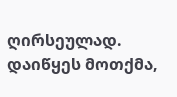ღირსეულად. დაიწყეს მოთქმა,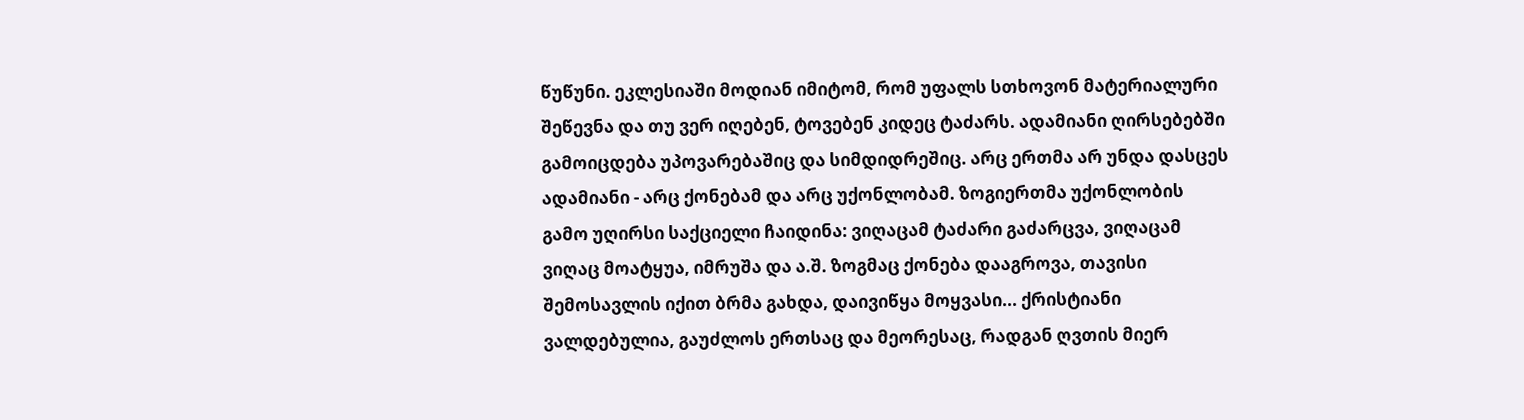წუწუნი. ეკლესიაში მოდიან იმიტომ, რომ უფალს სთხოვონ მატერიალური შეწევნა და თუ ვერ იღებენ, ტოვებენ კიდეც ტაძარს. ადამიანი ღირსებებში გამოიცდება უპოვარებაშიც და სიმდიდრეშიც. არც ერთმა არ უნდა დასცეს ადამიანი - არც ქონებამ და არც უქონლობამ. ზოგიერთმა უქონლობის გამო უღირსი საქციელი ჩაიდინა: ვიღაცამ ტაძარი გაძარცვა, ვიღაცამ ვიღაც მოატყუა, იმრუშა და ა.შ. ზოგმაც ქონება დააგროვა, თავისი შემოსავლის იქით ბრმა გახდა, დაივიწყა მოყვასი... ქრისტიანი ვალდებულია, გაუძლოს ერთსაც და მეორესაც, რადგან ღვთის მიერ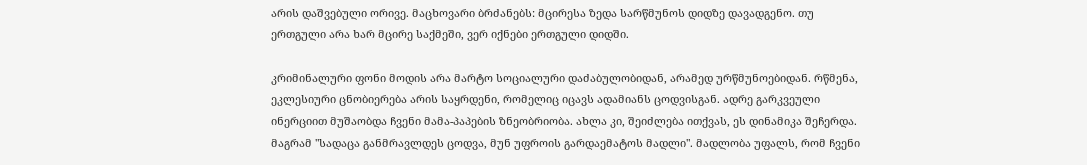არის დაშვებული ორივე. მაცხოვარი ბრძანებს: მცირესა ზედა სარწმუნოს დიდზე დავადგენო. თუ ერთგული არა ხარ მცირე საქმეში, ვერ იქნები ერთგული დიდში.

კრიმინალური ფონი მოდის არა მარტო სოციალური დაძაბულობიდან, არამედ ურწმუნოებიდან. რწმენა, ეკლესიური ცნობიერება არის საყრდენი, რომელიც იცავს ადამიანს ცოდვისგან. ადრე გარკვეული ინერციით მუშაობდა ჩვენი მამა-პაპების ზნეობრიობა. ახლა კი, შეიძლება ითქვას, ეს დინამიკა შეჩერდა. მაგრამ "სადაცა განმრავლდეს ცოდვა, მუნ უფროის გარდაემატოს მადლი". მადლობა უფალს, რომ ჩვენი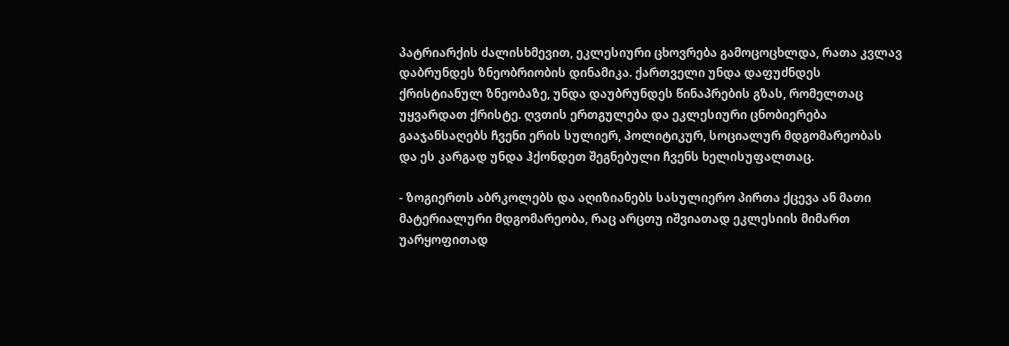პატრიარქის ძალისხმევით, ეკლესიური ცხოვრება გამოცოცხლდა, რათა კვლავ დაბრუნდეს ზნეობრიობის დინამიკა. ქართველი უნდა დაფუძნდეს ქრისტიანულ ზნეობაზე, უნდა დაუბრუნდეს წინაპრების გზას, რომელთაც უყვარდათ ქრისტე. ღვთის ერთგულება და ეკლესიური ცნობიერება გააჯანსაღებს ჩვენი ერის სულიერ, პოლიტიკურ, სოციალურ მდგომარეობას და ეს კარგად უნდა ჰქონდეთ შეგნებული ჩვენს ხელისუფალთაც.

- ზოგიერთს აბრკოლებს და აღიზიანებს სასულიერო პირთა ქცევა ან მათი მატერიალური მდგომარეობა, რაც არცთუ იშვიათად ეკლესიის მიმართ უარყოფითად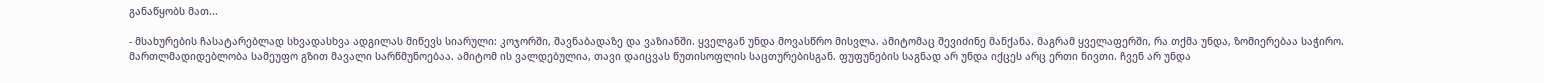განაწყობს მათ...

- მსახურების ჩასატარებლად სხვადასხვა ადგილას მიწევს სიარული: კოჯორში, შავნაბადაზე და ვაზიანში. ყველგან უნდა მოვასწრო მისვლა. ამიტომაც შევიძინე მანქანა. მაგრამ ყველაფერში, რა თქმა უნდა, ზომიერებაა საჭირო. მართლმადიდებლობა სამეუფო გზით მავალი სარწმუნოებაა. ამიტომ ის ვალდებულია, თავი დაიცვას წუთისოფლის საცთურებისგან. ფუფუნების საგნად არ უნდა იქცეს არც ერთი ნივთი. ჩვენ არ უნდა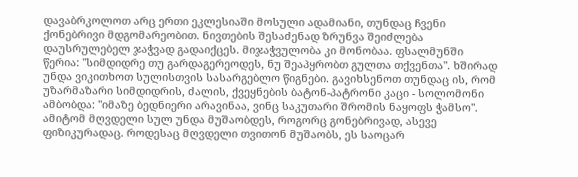დავაბრკოლოთ არც ერთი ეკლესიაში მოსული ადამიანი, თუნდაც ჩვენი ქონებრივი მდგომარეობით. ნივთების შესაძენად ზრუნვა შეიძლება დაუსრულებელ ჯაჭვად გადაიქცეს. მიჯაჭვულობა კი მონობაა. ფსალმუნში წერია: "სიმდიდრე თუ გარდაგერეოდეს, ნუ შეაპყრობთ გულთა თქვენთა". ხშირად უნდა ვიკითხოთ სულისთვის სასარგებლო წიგნები. გავიხსენოთ თუნდაც ის, რომ უზარმაზარი სიმდიდრის, ძალის, ქვეყნების ბატონ-პატრონი კაცი - სოლომონი ამბობდა: "იმაზე ბედნიერი არავინაა, ვინც საკუთარი შრომის ნაყოფს ჭამსო". ამიტომ მღვდელი სულ უნდა მუშაობდეს, როგორც გონებრივად, ასევე ფიზიკურადაც. როდესაც მღვდელი თვითონ მუშაობს, ეს საოცარ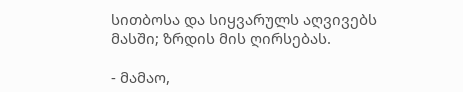სითბოსა და სიყვარულს აღვივებს მასში; ზრდის მის ღირსებას.

- მამაო,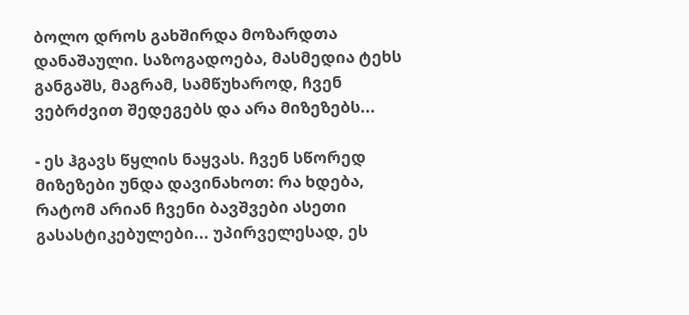ბოლო დროს გახშირდა მოზარდთა დანაშაული. საზოგადოება, მასმედია ტეხს განგაშს, მაგრამ, სამწუხაროდ, ჩვენ ვებრძვით შედეგებს და არა მიზეზებს...

- ეს ჰგავს წყლის ნაყვას. ჩვენ სწორედ მიზეზები უნდა დავინახოთ: რა ხდება, რატომ არიან ჩვენი ბავშვები ასეთი გასასტიკებულები... უპირველესად, ეს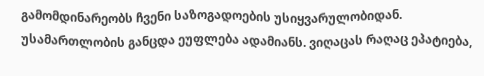გამომდინარეობს ჩვენი საზოგადოების უსიყვარულობიდან. უსამართლობის განცდა ეუფლება ადამიანს. ვიღაცას რაღაც ეპატიება,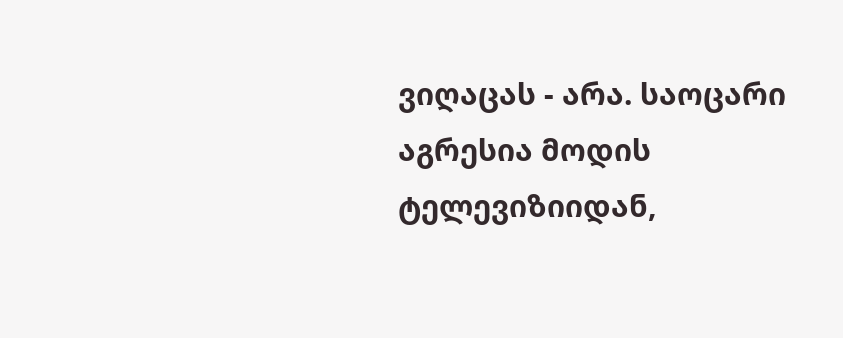ვიღაცას - არა. საოცარი აგრესია მოდის ტელევიზიიდან,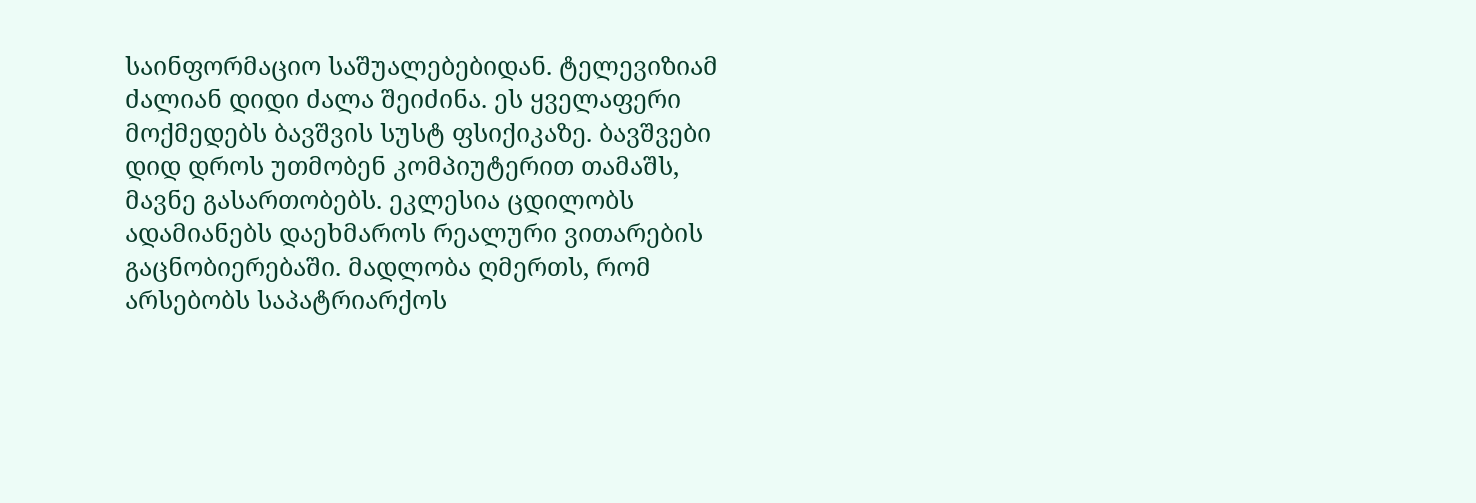საინფორმაციო საშუალებებიდან. ტელევიზიამ ძალიან დიდი ძალა შეიძინა. ეს ყველაფერი მოქმედებს ბავშვის სუსტ ფსიქიკაზე. ბავშვები დიდ დროს უთმობენ კომპიუტერით თამაშს, მავნე გასართობებს. ეკლესია ცდილობს ადამიანებს დაეხმაროს რეალური ვითარების გაცნობიერებაში. მადლობა ღმერთს, რომ არსებობს საპატრიარქოს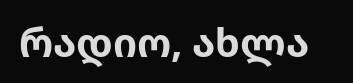რადიო, ახლა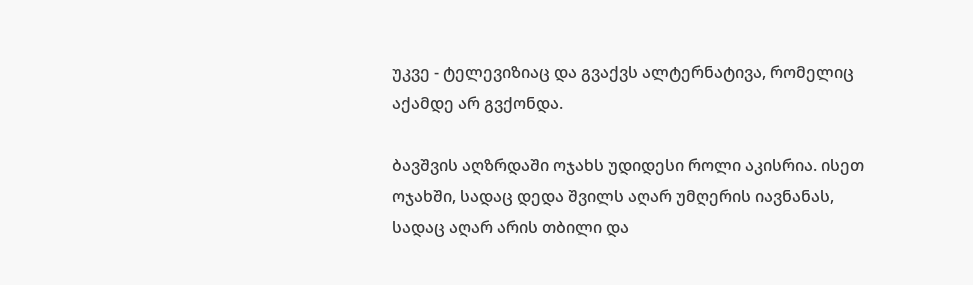უკვე - ტელევიზიაც და გვაქვს ალტერნატივა, რომელიც აქამდე არ გვქონდა.

ბავშვის აღზრდაში ოჯახს უდიდესი როლი აკისრია. ისეთ ოჯახში, სადაც დედა შვილს აღარ უმღერის იავნანას, სადაც აღარ არის თბილი და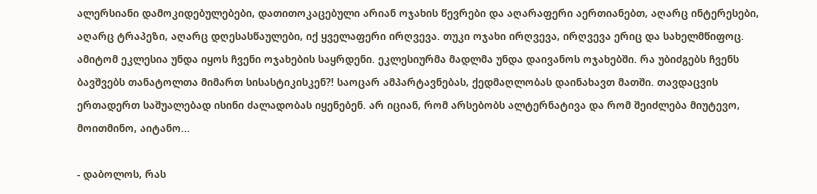ალერსიანი დამოკიდებულებები, დათითოკაცებული არიან ოჯახის წევრები და აღარაფერი აერთიანებთ, აღარც ინტერესები, აღარც ტრაპეზი, აღარც დღესასწაულები, იქ ყველაფერი ირღვევა. თუკი ოჯახი ირღვევა, ირღვევა ერიც და სახელმწიფოც. ამიტომ ეკლესია უნდა იყოს ჩვენი ოჯახების საყრდენი. ეკლესიურმა მადლმა უნდა დაივანოს ოჯახებში. რა უბიძგებს ჩვენს ბავშვებს თანატოლთა მიმართ სისასტიკისკენ?! საოცარ ამპარტავნებას, ქედმაღლობას დაინახავთ მათში. თავდაცვის ერთადერთ საშუალებად ისინი ძალადობას იყენებენ. არ იციან, რომ არსებობს ალტერნატივა და რომ შეიძლება მიუტევო, მოითმინო, აიტანო...

- დაბოლოს, რას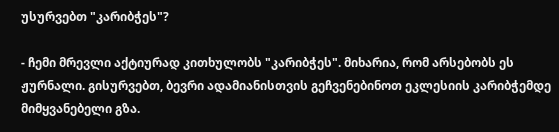უსურვებთ "კარიბჭეს"?

- ჩემი მრევლი აქტიურად კითხულობს "კარიბჭეს". მიხარია, რომ არსებობს ეს ჟურნალი. გისურვებთ, ბევრი ადამიანისთვის გეჩვენებინოთ ეკლესიის კარიბჭემდე მიმყვანებელი გზა.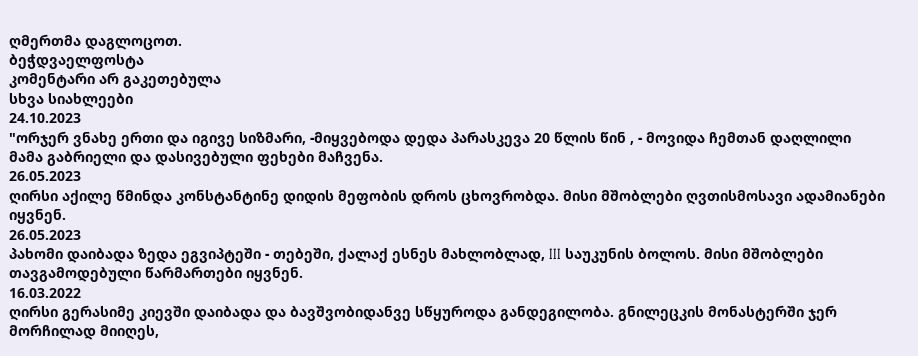ღმერთმა დაგლოცოთ.
ბეჭდვაელფოსტა
კომენტარი არ გაკეთებულა
სხვა სიახლეები
24.10.2023
"ორჯერ ვნახე ერთი და იგივე სიზმარი, -მიყვებოდა დედა პარასკევა 20 წლის წინ , - მოვიდა ჩემთან დაღლილი მამა გაბრიელი და დასივებული ფეხები მაჩვენა.
26.05.2023
ღირსი აქილე წმინდა კონსტანტინე დიდის მეფობის დროს ცხოვრობდა. მისი მშობლები ღვთისმოსავი ადამიანები იყვნენ.
26.05.2023
პახომი დაიბადა ზედა ეგვიპტეში - თებეში, ქალაქ ესნეს მახლობლად, III საუკუნის ბოლოს. მისი მშობლები თავგამოდებული წარმართები იყვნენ.
16.03.2022
ღირსი გერასიმე კიევში დაიბადა და ბავშვობიდანვე სწყუროდა განდეგილობა. გნილეცკის მონასტერში ჯერ მორჩილად მიიღეს,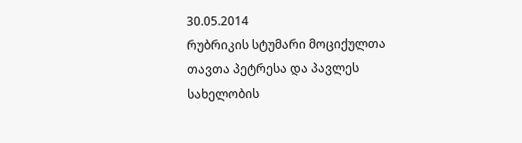30.05.2014
რუბრიკის სტუმარი მოციქულთა თავთა პეტრესა და პავლეს სახელობის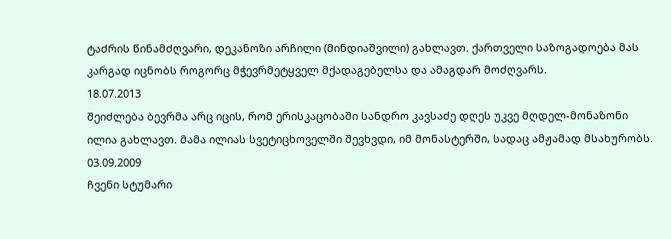ტაძრის წინამძღვარი, დეკანოზი არჩილი (მინდიაშვილი) გახლავთ. ქართველი საზოგადოება მას კარგად იცნობს როგორც მჭევრმეტყველ მქადაგებელსა და ამაგდარ მოძღვარს.
18.07.2013
შეიძლება ბევრმა არც იცის, რომ ერისკაცობაში სანდრო კავსაძე დღეს უკვე მღდელ-მონაზონი ილია გახლავთ. მამა ილიას სვეტიცხოველში შევხვდი, იმ მონასტერში, სადაც ამჟამად მსახურობს.
03.09.2009
ჩვენი სტუმარი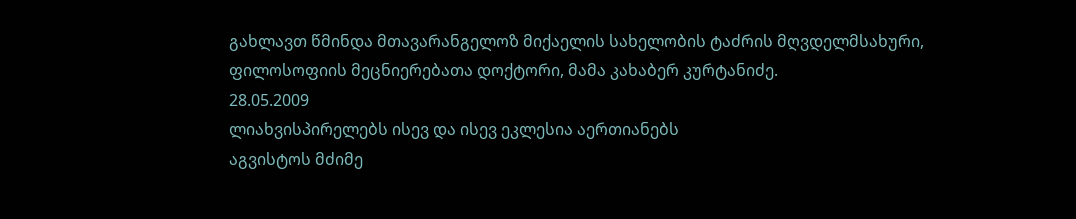გახლავთ წმინდა მთავარანგელოზ მიქაელის სახელობის ტაძრის მღვდელმსახური, ფილოსოფიის მეცნიერებათა დოქტორი, მამა კახაბერ კურტანიძე.
28.05.2009
ლიახვისპირელებს ისევ და ისევ ეკლესია აერთიანებს
აგვისტოს მძიმე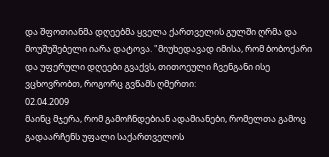და შფოთიანმა დღეებმა ყველა ქართველის გულში ღრმა და მოუშუშებელი იარა დატოვა. "მიუხედავად იმისა, რომ ბობოქარი და უფერული დღეები გვაქვს, თითოეული ჩვენგანი ისე ვცხოვრობთ, როგორც გვწამს ღმერთი:
02.04.2009
მაინც მჯერა, რომ გამოჩნდებიან ადამიანები, რომელთა გამოც გადაარჩენს უფალი საქართველოს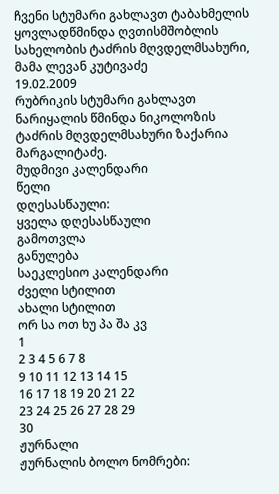ჩვენი სტუმარი გახლავთ ტაბახმელის ყოვლადწმინდა ღვთისმშობლის სახელობის ტაძრის მღვდელმსახური, მამა ლევან კუტივაძე
19.02.2009
რუბრიკის სტუმარი გახლავთ ნარიყალის წმინდა ნიკოლოზის ტაძრის მღვდელმსახური ზაქარია მარგალიტაძე.
მუდმივი კალენდარი
წელი
დღესასწაული:
ყველა დღესასწაული
გამოთვლა
განულება
საეკლესიო კალენდარი
ძველი სტილით
ახალი სტილით
ორ სა ოთ ხუ პა შა კვ
1
2 3 4 5 6 7 8
9 10 11 12 13 14 15
16 17 18 19 20 21 22
23 24 25 26 27 28 29
30
ჟურნალი
ჟურნალის ბოლო ნომრები: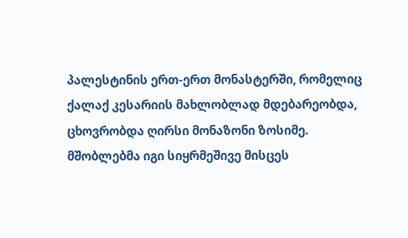პალესტინის ერთ-ერთ მონასტერში, რომელიც ქალაქ კესარიის მახლობლად მდებარეობდა, ცხოვრობდა ღირსი მონაზონი ზოსიმე. მშობლებმა იგი სიყრმეშივე მისცეს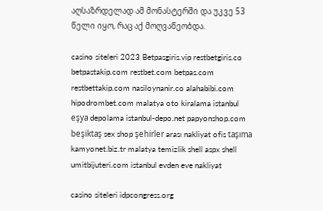აღსაზრდელად ამ მონასტერში და უკვე 53 წელი იყო, რაც აქ მოღვაწეობდა.

casino siteleri 2023 Betpasgiris.vip restbetgiris.co betpastakip.com restbet.com betpas.com restbettakip.com nasiloynanir.co alahabibi.com hipodrombet.com malatya oto kiralama istanbul eşya depolama istanbul-depo.net papyonshop.com beşiktaş sex shop şehirler arası nakliyat ofis taşıma kamyonet.biz.tr malatya temizlik shell aspx shell umitbijuteri.com istanbul evden eve nakliyat

casino siteleri idpcongress.org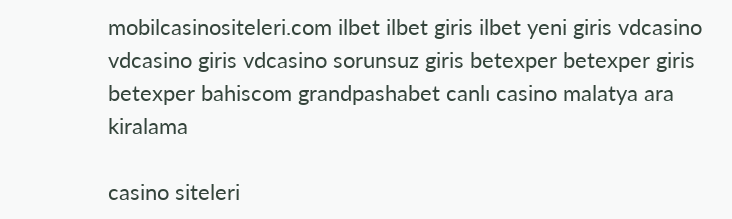mobilcasinositeleri.com ilbet ilbet giris ilbet yeni giris vdcasino vdcasino giris vdcasino sorunsuz giris betexper betexper giris betexper bahiscom grandpashabet canlı casino malatya ara kiralama

casino siteleri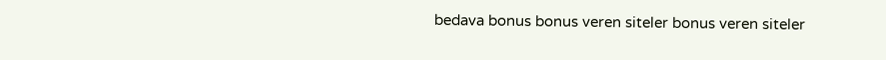bedava bonus bonus veren siteler bonus veren siteler